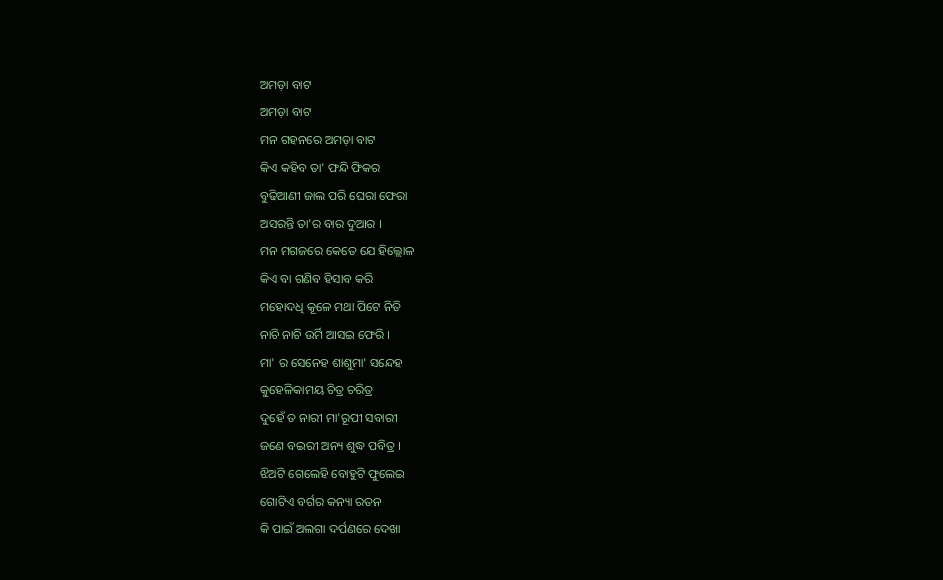ଅମଡ଼ା ବାଟ
ଅମଡ଼ା ବାଟ
ମନ ଗହନରେ ଅମଡ଼ା ବାଟ
କିଏ କହିବ ତା' ଫନ୍ଦି ଫିକର
ବୁଢିଆଣୀ ଜାଲ ପରି ଘେରା ଫେରା
ଅସରନ୍ତି ତା'ର ବାର ଦୁଆର ।
ମନ ମଗଜରେ କେତେ ଯେ ହିଲ୍ଲୋଳ
କିଏ ବା ଗଣିବ ହିସାବ କରି
ମହୋଦଧି କୂଳେ ମଥା ପିଟେ ନିତି
ନାଚି ନାଚି ଉର୍ମି ଆସଇ ଫେରି ।
ମା' ର ସେନେହ ଶାଶୁମା' ସନ୍ଦେହ
କୁହେଳିକାମୟ ଚିତ୍ର ଚରିତ୍ର
ଦୁହେଁ ତ ନାରୀ ମା'ରୂପୀ ସବାରୀ
ଜଣେ ବଇରୀ ଅନ୍ୟ ଶୁଦ୍ଧ ପବିତ୍ର ।
ଝିଅଟି ଗେଲେହି ବୋହୁଟି ଫୁଲେଇ
ଗୋଟିଏ ବର୍ଗର କନ୍ୟା ରତନ
କି ପାଇଁ ଅଲଗା ଦର୍ପଣରେ ଦେଖା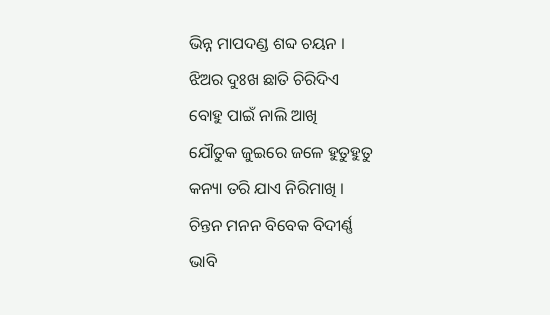ଭିନ୍ନ ମାପଦଣ୍ଡ ଶବ୍ଦ ଚୟନ ।
ଝିଅର ଦୁଃଖ ଛାତି ଚିରିଦିଏ
ବୋହୁ ପାଇଁ ନାଲି ଆଖି
ଯୌତୁକ ଜୁଇରେ ଜଳେ ହୁତୁହୁତୁ
କନ୍ୟା ତରି ଯାଏ ନିରିମାଖି ।
ଚିନ୍ତନ ମନନ ବିବେକ ବିଦୀର୍ଣ୍ଣ
ଭାବି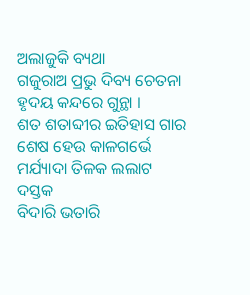ଅଲାଜୁକି ବ୍ୟଥା
ଗଜୁରାଅ ପ୍ରଭୁ ଦିବ୍ୟ ଚେତନା
ହୃଦୟ କନ୍ଦରେ ଗୁନ୍ଥା ।
ଶତ ଶତାବ୍ଦୀର ଇତିହାସ ଗାର
ଶେଷ ହେଉ କାଳଗର୍ଭେ
ମର୍ଯ୍ୟାଦା ତିଳକ ଲଲାଟ ଦସ୍ତକ
ବିଦାରି ଭତାରି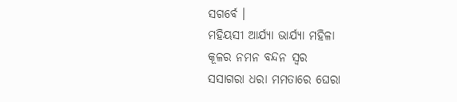ସଗର୍ବେ ।
ମହିୟସୀ ଆର୍ଯ୍ୟା ଭାର୍ଯ୍ୟା ମହିଳା
କୂଳର ନମନ ବନ୍ଦନ ସ୍ଵର
ସସାଗରା ଧରା ମମତାରେ ଘେରା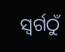ସ୍ଵର୍ଗଠୁଁ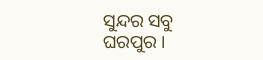ସୁନ୍ଦର ସବୁ ଘରପୁର ।